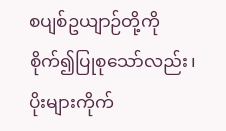စပျစ်ဥယျာဉ်တို့ကို စိုက်၍ပြုစုသော်လည်း၊ ပိုးများကိုက်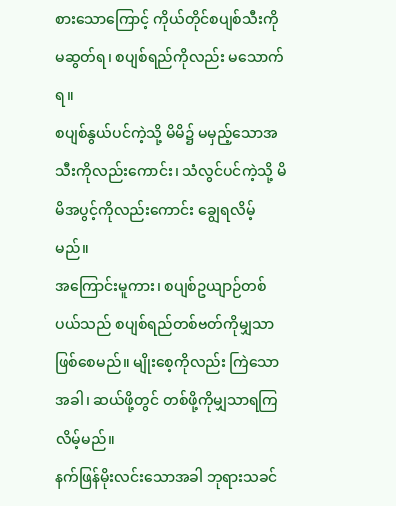စားသောကြောင့် ကိုယ်တိုင်စပျစ်သီးကို မဆွတ်ရ၊ စပျစ်ရည်ကိုလည်း မသောက်ရ။
စပျစ်နွယ်ပင်ကဲ့သို့ မိမိ၌ မမှည့်သောအသီးကိုလည်းကောင်း၊ သံလွင်ပင်ကဲ့သို့ မိမိအပွင့်ကိုလည်းကောင်း ချွေရလိမ့်မည်။
အကြောင်းမူကား၊ စပျစ်ဥယျာဉ်တစ်ပယ်သည် စပျစ်ရည်တစ်ဗတ်ကိုမျှသာ ဖြစ်စေမည်။ မျိုးစေ့ကိုလည်း ကြဲသောအခါ၊ ဆယ်ဖို့တွင် တစ်ဖို့ကိုမျှသာရကြလိမ့်မည်။
နက်ဖြန်မိုးလင်းသောအခါ ဘုရားသခင်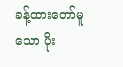ခန့်ထားတော်မူသော ပိုး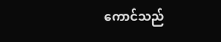ကောင်သည်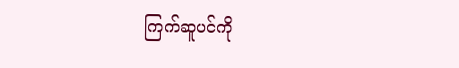ကြက်ဆူပင်ကို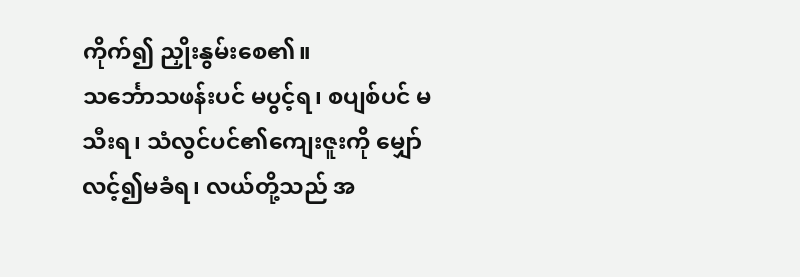ကိုက်၍ ညှိုးနွမ်းစေ၏။
သင်္ဘောသဖန်းပင် မပွင့်ရ၊ စပျစ်ပင် မသီးရ၊ သံလွင်ပင်၏ကျေးဇူးကို မျှော်လင့်၍မခံရ၊ လယ်တို့သည် အ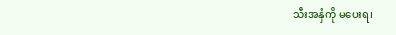သီးအနှံကို မပေးရ၊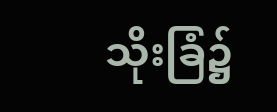သိုးခြံ၌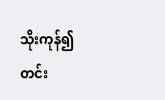သိုးကုန်၍ တင်း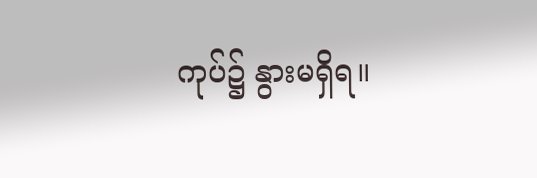ကုပ်၌ နွားမရှိရ။